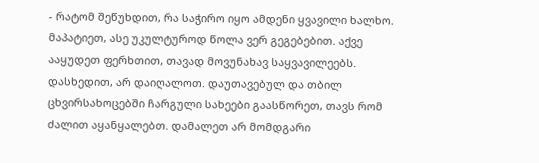- რატომ შეწუხდით, რა საჭირო იყო ამდენი ყვავილი ხალხო. მაპატიეთ, ასე უკულტუროდ წოლა ვერ გეგებებით. აქვე ააყუდეთ ფერხთით, თავად მოვუნახავ საყვავილეებს. დასხედით, არ დაიღალოთ. დაუთავებულ და თბილ ცხვირსახოცებში ჩარგული სახეები გაასწორეთ, თავს რომ ძალით აყანყალებთ. დამალეთ არ მომდგარი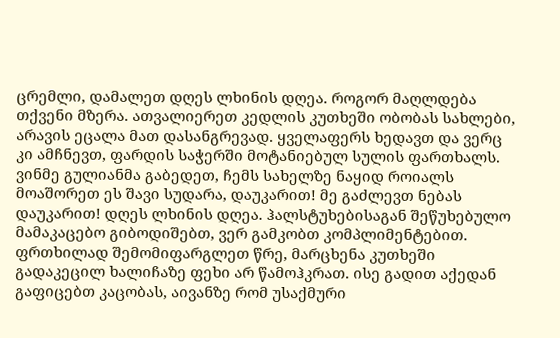ცრემლი, დამალეთ დღეს ლხინის დღეა. როგორ მაღლდება თქვენი მზერა. ათვალიერეთ კედლის კუთხეში ობობას სახლები, არავის ეცალა მათ დასანგრევად. ყველაფერს ხედავთ და ვერც კი ამჩნევთ, ფარდის საჭერში მოტანიებულ სულის ფართხალს. ვინმე გულიანმა გაბედეთ, ჩემს სახელზე ნაყიდ როიალს მოაშორეთ ეს შავი სუდარა, დაუკარით! მე გაძლევთ ნებას დაუკარით! დღეს ლხინის დღეა. ჰალსტუხებისაგან შეწუხებულო მამაკაცებო გიბოდიშებთ, ვერ გამკობთ კომპლიმენტებით. ფრთხილად შემომიფარგლეთ წრე, მარცხენა კუთხეში გადაკეცილ ხალიჩაზე ფეხი არ წამოჰკრათ. ისე გადით აქედან გაფიცებთ კაცობას, აივანზე რომ უსაქმური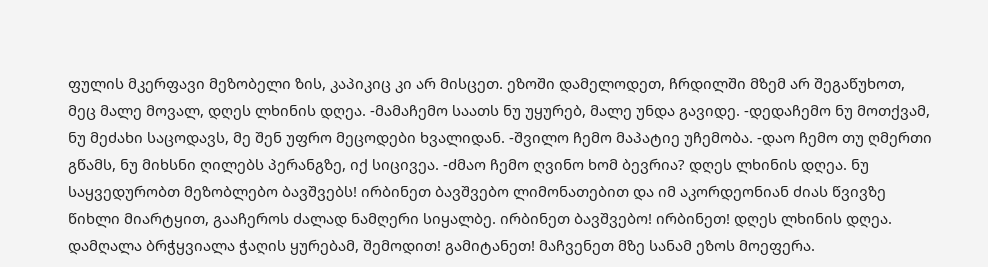ფულის მკერფავი მეზობელი ზის, კაპიკიც კი არ მისცეთ. ეზოში დამელოდეთ, ჩრდილში მზემ არ შეგაწუხოთ, მეც მალე მოვალ, დღეს ლხინის დღეა. -მამაჩემო საათს ნუ უყურებ, მალე უნდა გავიდე. -დედაჩემო ნუ მოთქვამ, ნუ მეძახი საცოდავს, მე შენ უფრო მეცოდები ხვალიდან. -შვილო ჩემო მაპატიე უჩემობა. -დაო ჩემო თუ ღმერთი გწამს, ნუ მიხსნი ღილებს პერანგზე, იქ სიცივეა. -ძმაო ჩემო ღვინო ხომ ბევრია? დღეს ლხინის დღეა. ნუ საყვედურობთ მეზობლებო ბავშვებს! ირბინეთ ბავშვებო ლიმონათებით და იმ აკორდეონიან ძიას წვივზე წიხლი მიარტყით, გააჩეროს ძალად ნამღერი სიყალბე. ირბინეთ ბავშვებო! ირბინეთ! დღეს ლხინის დღეა. დამღალა ბრჭყვიალა ჭაღის ყურებამ, შემოდით! გამიტანეთ! მაჩვენეთ მზე სანამ ეზოს მოეფერა.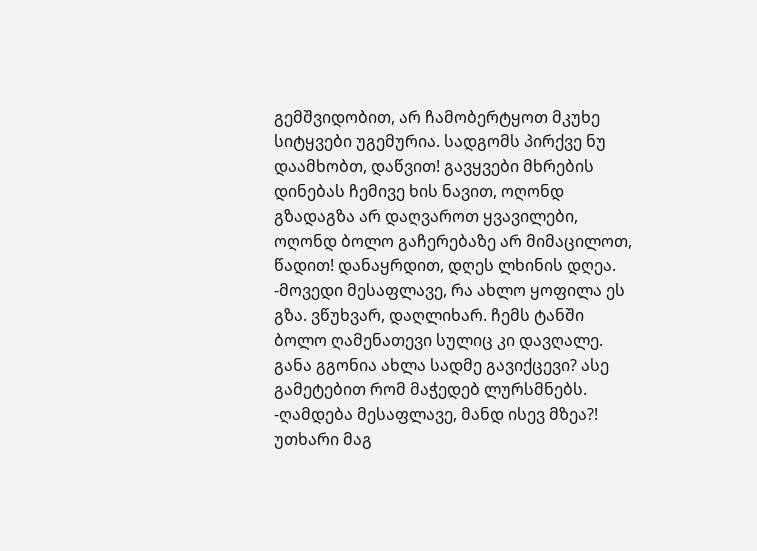გემშვიდობით, არ ჩამობერტყოთ მკუხე სიტყვები უგემურია. სადგომს პირქვე ნუ დაამხობთ, დაწვით! გავყვები მხრების დინებას ჩემივე ხის ნავით, ოღონდ გზადაგზა არ დაღვაროთ ყვავილები, ოღონდ ბოლო გაჩერებაზე არ მიმაცილოთ, წადით! დანაყრდით, დღეს ლხინის დღეა. -მოვედი მესაფლავე, რა ახლო ყოფილა ეს გზა. ვწუხვარ, დაღლიხარ. ჩემს ტანში ბოლო ღამენათევი სულიც კი დავღალე. განა გგონია ახლა სადმე გავიქცევი? ასე გამეტებით რომ მაჭედებ ლურსმნებს.
-ღამდება მესაფლავე, მანდ ისევ მზეა?! უთხარი მაგ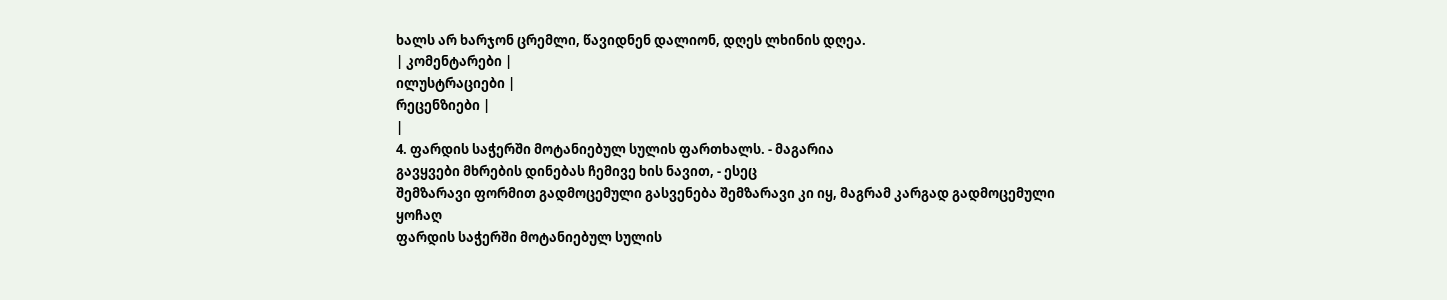ხალს არ ხარჯონ ცრემლი, წავიდნენ დალიონ, დღეს ლხინის დღეა.
| კომენტარები |
ილუსტრაციები |
რეცენზიები |
|
4. ფარდის საჭერში მოტანიებულ სულის ფართხალს. - მაგარია
გავყვები მხრების დინებას ჩემივე ხის ნავით, - ესეც
შემზარავი ფორმით გადმოცემული გასვენება შემზარავი კი იყ, მაგრამ კარგად გადმოცემული
ყოჩაღ
ფარდის საჭერში მოტანიებულ სულის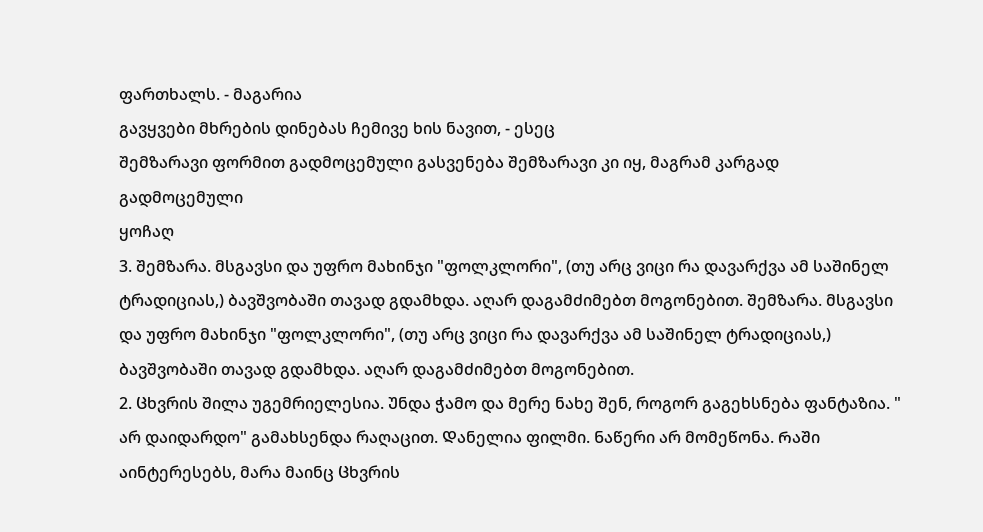ფართხალს. - მაგარია
გავყვები მხრების დინებას ჩემივე ხის ნავით, - ესეც
შემზარავი ფორმით გადმოცემული გასვენება შემზარავი კი იყ, მაგრამ კარგად გადმოცემული
ყოჩაღ
3. შემზარა. მსგავსი და უფრო მახინჯი "ფოლკლორი", (თუ არც ვიცი რა დავარქვა ამ საშინელ ტრადიციას,) ბავშვობაში თავად გდამხდა. აღარ დაგამძიმებთ მოგონებით. შემზარა. მსგავსი და უფრო მახინჯი "ფოლკლორი", (თუ არც ვიცი რა დავარქვა ამ საშინელ ტრადიციას,) ბავშვობაში თავად გდამხდა. აღარ დაგამძიმებთ მოგონებით.
2. Ცხვრის შილა უგემრიელესია. Უნდა ჭამო და მერე ნახე შენ, როგორ გაგეხსნება ფანტაზია. " არ დაიდარდო" გამახსენდა რაღაცით. Დანელია ფილმი. Ნაწერი არ მომეწონა. Რაში აინტერესებს, მარა მაინც Ცხვრის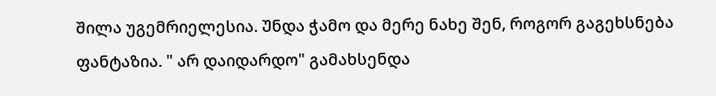შილა უგემრიელესია. Უნდა ჭამო და მერე ნახე შენ, როგორ გაგეხსნება ფანტაზია. " არ დაიდარდო" გამახსენდა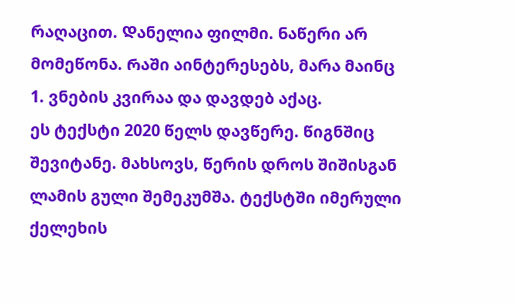რაღაცით. Დანელია ფილმი. Ნაწერი არ მომეწონა. Რაში აინტერესებს, მარა მაინც
1. ვნების კვირაა და დავდებ აქაც.
ეს ტექსტი 2020 წელს დავწერე. წიგნშიც შევიტანე. მახსოვს, წერის დროს შიშისგან ლამის გული შემეკუმშა. ტექსტში იმერული ქელეხის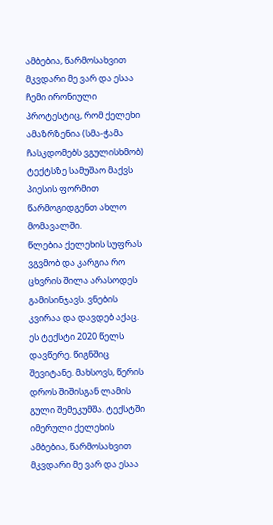ამბებია, წარმოსახვით მკვდარი მე ვარ და ესაა ჩემი ირონიული პროტესტიც, რომ ქელეხი ამაზრზენია (სმა-ჭამა ჩასკდომებს ვგულისხმობ) ტექტსზე სამუშაო მაქვს პიესის ფორმით წარმოგიდგენთ ახლო მომავალში.
წლებია ქელეხის სუფრას ვგვმობ და კარგია რო ცხვრის შილა არასოდეს გამისინჯავს. ვნების კვირაა და დავდებ აქაც.
ეს ტექსტი 2020 წელს დავწერე. წიგნშიც შევიტანე. მახსოვს, წერის დროს შიშისგან ლამის გული შემეკუმშა. ტექსტში იმერული ქელეხის ამბებია, წარმოსახვით მკვდარი მე ვარ და ესაა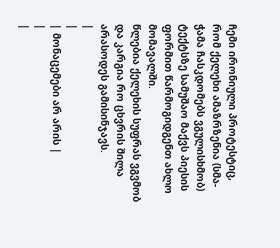ჩემი ირონიული პროტესტიც, რომ ქელეხი ამაზრზენია (სმა-ჭამა ჩასკდომებს ვგულისხმობ) ტექტსზე სამუშაო მაქვს პიესის ფორმით წარმოგიდგენთ ახლო მომავალში.
წლებია ქელეხის სუფრას ვგვმობ და კარგია რო ცხვრის შილა არასოდეს გამისინჯავს.
|
|
| მონაცემები არ არის |
|
|